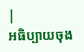|
អធិប្បាយចុង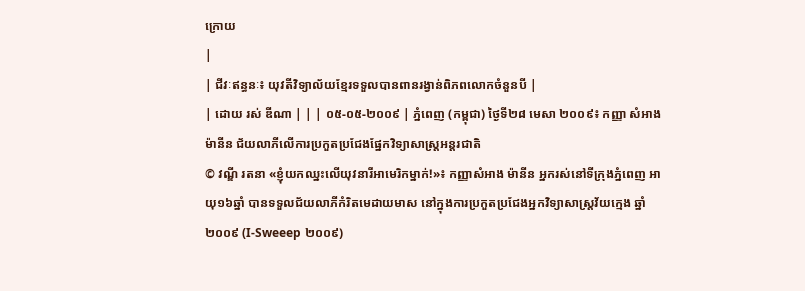ក្រោយ
|
| ជីវៈឥន្ធនៈ៖ យុវតីវិទ្យាល័យខ្មែរទទួលបានពានរង្វាន់ពិភពលោកចំនួនបី |
| ដោយ រស់ ឌីណា | | | ០៥-០៥-២០០៩ | ភ្នំពេញ (កម្ពុជា) ថ្ងៃទី២៨ មេសា ២០០៩៖ កញ្ញា សំអាង ម៉ានីន ជ័យលាភីលើការប្រកួតប្រជែងផ្នែកវិទ្យាសាស្រ្តអន្តរជាតិ
© វណ្ឌី រតនា «ខ្ញុំយកឈ្នះលើយុវនារីអាមេរិកម្នាក់!»៖ កញ្ញាសំអាង ម៉ានីន អ្នករស់នៅទីក្រុងភ្នំពេញ អាយុ១៦ឆ្នាំ បានទទួលជ័យលាភីកំរិតមេដាយមាស នៅក្នុងការប្រកួតប្រជែងអ្នកវិទ្យាសាស្រ្តវ័យក្មេង ឆ្នាំ២០០៩ (I-Sweeep ២០០៩)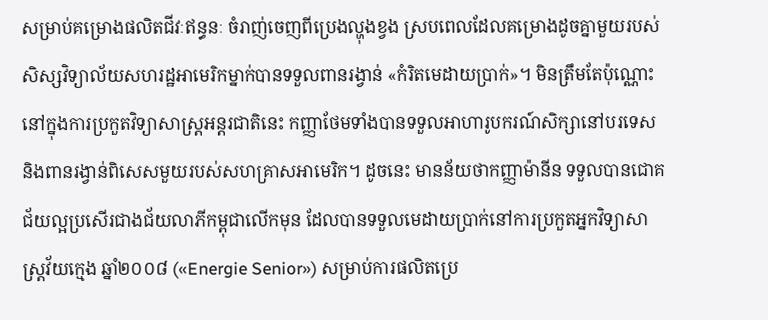សម្រាប់គម្រោងផលិតជីវៈឥន្ធនៈ ចំរាញ់ចេញពីប្រេងល្ហុងខ្វង ស្របពេលដែលគម្រោងដូចគ្នាមួយរបស់សិស្សវិទ្យាល័យសហរដ្ឋអាមេរិកម្នាក់បានទទួលពានរង្វាន់ «កំរិតមេដាយប្រាក់»។ មិនត្រឹមតែប៉ុណ្ណោះ នៅក្នុងការប្រកួតវិទ្យាសាស្រ្តអន្តរជាតិនេះ កញ្ញាថែមទាំងបានទទួលអាហារូបករណ៍សិក្សានៅបរទេស និងពានរង្វាន់ពិសេសមួយរបស់សហគ្រាសអាមេរិក។ ដូចនេះ មានន័យថាកញ្ញាម៉ានីន ទទួលបានជោគជ័យល្អប្រសើរជាងជ័យលាភីកម្ពុជាលើកមុន ដែលបានទទួលមេដាយប្រាក់នៅការប្រកួតអ្នកវិទ្យាសាស្រ្តវ័យក្មេង ឆ្នាំ២០០៨ («Energie Senior») សម្រាប់ការផលិតប្រេ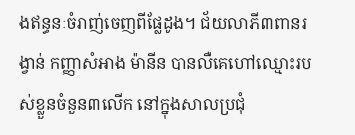ងឥន្ធនៈចំរាញ់ចេញពីផ្លែដូង។ ជ័យលាភី៣ពានរង្វាន់ កញ្ញាសំអាង ម៉ានីន បានលឺគេហៅឈ្មោះរបស់ខ្លួនចំនួន៣លើក នៅក្នុងសាលប្រជុំ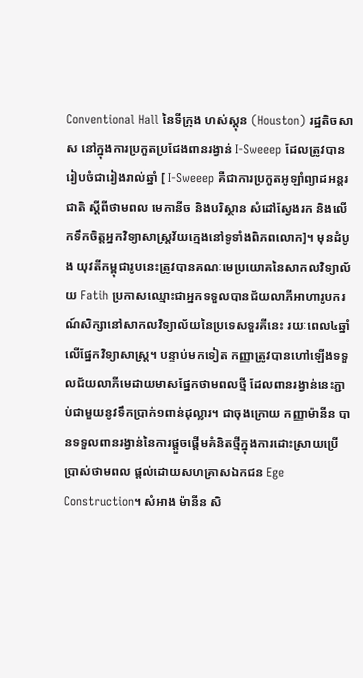Conventional Hall នៃទីក្រុង ហស់ស្តុន (Houston) រដ្ឋតិចសាស នៅក្នុងការប្រកួតប្រជែងពានរង្វាន់ I-Sweeep ដែលត្រូវបានរៀបចំជារៀងរាល់ឆ្នាំ [ I-Sweeep គឺជាការប្រកួតអូឡាំព្យាដអន្តរជាតិ ស្តីពីថាមពល មេកានីច និងបរិស្ថាន សំដៅស្វែងរក និងលើកទឹកចិត្តអ្នកវិទ្យាសាស្រ្តវ័យក្មេងនៅទូទាំងពិភពលោក]។ មុនដំបូង យុវតីកម្ពុជារូបនេះត្រូវបានគណៈមេប្រយោគនៃសាកលវិទ្យាល័យ Fatih ប្រកាសឈ្មោះជាអ្នកទទួលបានជ័យលាភីអាហារូបករណ៍សិក្សានៅសាកលវិទ្យាល័យនៃប្រទេសទួរគីនេះ រយៈពេល៤ឆ្នាំ លើផ្នែកវិទ្យាសាស្រ្ត។ បន្ទាប់មកទៀត កញ្ញាត្រូវបានហៅឡើងទទួលជ័យលាភីមេដាយមាសផ្នែកថាមពលថ្មី ដែលពានរង្វាន់នេះភ្ជាប់ជាមួយនូវទឹកប្រាក់១ពាន់ដុល្លារ។ ជាចុងក្រោយ កញ្ញាម៉ានីន បានទទួលពានរង្វាន់នៃការផ្តួចផ្តើមគំនិតថ្មីក្នុងការដោះស្រាយប្រើប្រាស់ថាមពល ផ្តល់ដោយសហគ្រាសឯកជន Ege Construction។ សំអាង ម៉ានីន សិ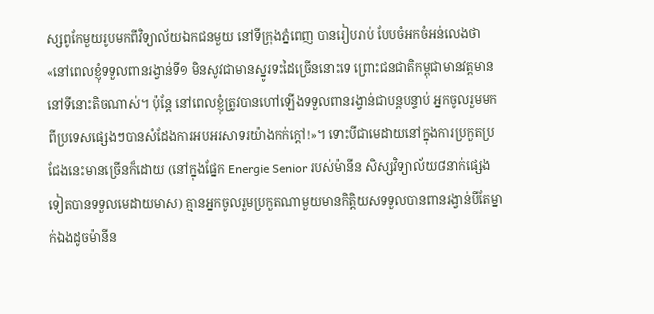ស្សពូកែមួយរូបមកពីវិទ្យាល័យឯកជនមួយ នៅទីក្រុងភ្នំពេញ បានរៀបរាប់ បែបចំអកចំអន់លេងថា «នៅពេលខ្ញុំទទួលពានរង្វាន់ទី១ មិនសូវជាមានស្នូរទះដៃច្រើននោះទេ ព្រោះជនជាតិកម្ពុជាមានវត្តមាននៅទីនោះតិចណាស់។ ប៉ុន្តែ នៅពេលខ្ញុំត្រូវបានហៅឡើងទទួលពានរង្វាន់ជាបន្តបន្ទាប់ អ្នកចូលរួមមកពីប្រទេសផ្សេងៗបានសំដែងការអបអរសាទរយ៉ាងកក់ក្តៅ!»។ ទោះបីជាមេដាយនៅក្នុងការប្រកួតប្រជែងនេះមានច្រើនក៏ដោយ (នៅក្នុងផ្នែក Energie Senior របស់ម៉ានីន សិស្សវិទ្យាល័យ៨នាក់ផ្សេងទៀតបានទទួលមេដាយមាស) គ្មានអ្នកចូលរួមប្រកួតណាមួយមានកិត្តិយសទទួលបានពានរង្វាន់បីតែម្នាក់ឯងដូចម៉ានីន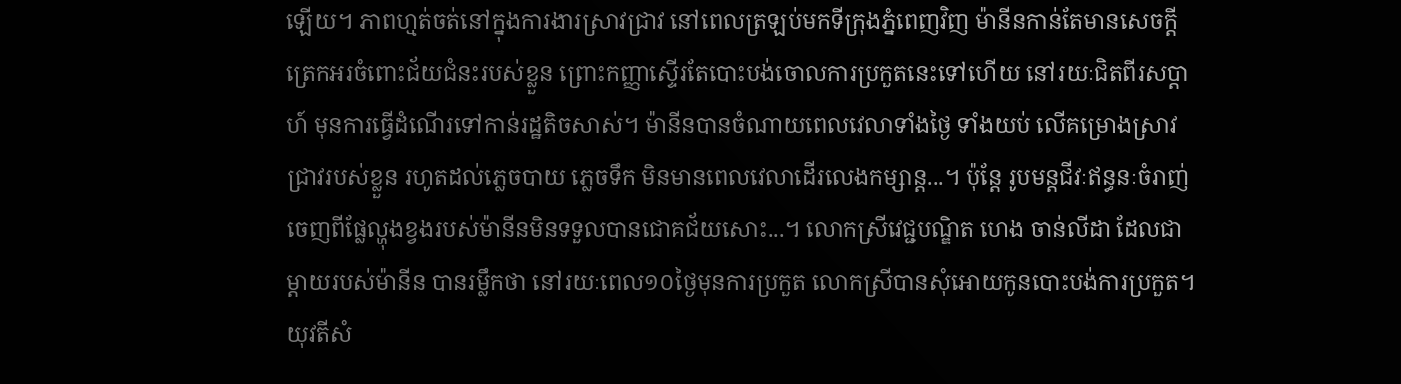ឡើយ។ ភាពហ្មត់ចត់នៅក្នុងការងារស្រាវជ្រាវ នៅពេលត្រឡប់មកទីក្រុងភ្នំពេញវិញ ម៉ានីនកាន់តែមានសេចក្តីត្រេកអរចំពោះជ័យជំនះរបស់ខ្លួន ព្រោះកញ្ញាស្ទើរតែបោះបង់ចោលការប្រកួតនេះទៅហើយ នៅរយៈជិតពីរសប្តាហ៍ មុនការធ្វើដំណើរទៅកាន់រដ្ឋតិចសាស់។ ម៉ានីនបានចំណាយពេលវេលាទាំងថ្ងៃ ទាំងយប់ លើគម្រោងស្រាវជ្រាវរបស់ខ្លួន រហូតដល់ភ្លេចបាយ ភ្លេចទឹក មិនមានពេលវេលាដើរលេងកម្សាន្ត...។ ប៉ុន្តែ រូបមន្តជីវៈឥន្ធនៈចំរាញ់ចេញពីផ្លែល្ហុងខ្វងរបស់ម៉ានីនមិនទទួលបានជោគជ័យសោះ...។ លោកស្រីវេជ្ជបណ្ឌិត ហេង ចាន់លីដា ដែលជាម្តាយរបស់ម៉ានីន បានរម្លឹកថា នៅរយៈពេល១០ថ្ងៃមុនការប្រកួត លោកស្រីបានសុំអោយកូនបោះបង់ការប្រកួត។ យុវតីសំ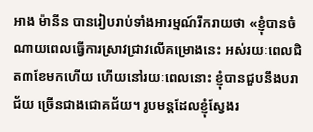អាង ម៉ានីន បានរៀបរាប់ទាំងអារម្មណ៍រីករាយថា «ខ្ញុំបានចំណាយពេលធ្វើការស្រាវជ្រាវលើគម្រោងនេះ អស់រយៈពេលជិត៣ខែមកហើយ ហើយនៅរយៈពេលនោះ ខ្ញុំបានជួបនឹងបរាជ័យ ច្រើនជាងជោគជ័យ។ រូបមន្តដែលខ្ញុំស្វែងរ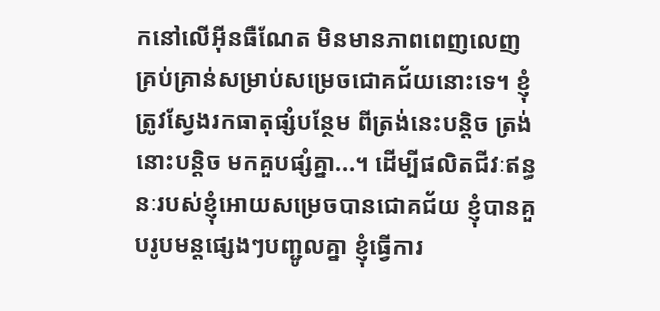កនៅលើអ៊ីនធឺណែត មិនមានភាពពេញលេញគ្រប់គ្រាន់សម្រាប់សម្រេចជោគជ័យនោះទេ។ ខ្ញុំត្រូវស្វែងរកធាតុផ្សំបន្ថែម ពីត្រង់នេះបន្តិច ត្រង់នោះបន្តិច មកគួបផ្សំគ្នា...។ ដើម្បីផលិតជីវៈឥន្ធនៈរបស់ខ្ញុំអោយសម្រេចបានជោគជ័យ ខ្ញុំបានគួបរូបមន្តផ្សេងៗបញ្ជូលគ្នា ខ្ញុំធ្វើការ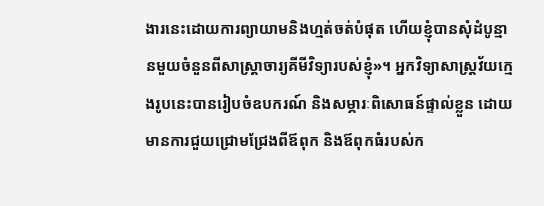ងារនេះដោយការព្យាយាមនិងហ្មត់ចត់បំផុត ហើយខ្ញុំបានសុំដំបូន្មានមួយចំនួនពីសាស្រ្តាចារ្យគីមីវិទ្យារបស់ខ្ញុំ»។ អ្នកវិទ្យាសាស្រ្តវ័យក្មេងរូបនេះបានរៀបចំឧបករណ៍ និងសម្ភារៈពិសោធន៍ផ្ទាល់ខ្លួន ដោយមានការជួយជ្រោមជ្រែងពីឪពុក និងឪពុកធំរបស់ក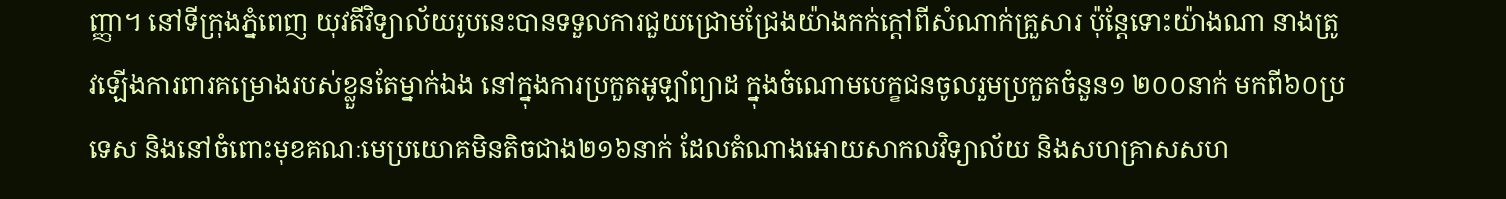ញ្ញា។ នៅទីក្រុងភ្នំពេញ យុវតីវិទ្យាល័យរូបនេះបានទទួលការជួយជ្រោមជ្រែងយ៉ាងកក់ក្តៅពីសំណាក់គ្រួសារ ប៉ុន្តែទោះយ៉ាងណា នាងត្រូវឡើងការពារគម្រោងរបស់ខ្លួនតែម្នាក់ឯង នៅក្នុងការប្រកួតអូឡាំព្យាដ ក្នុងចំណោមបេក្ខជនចូលរួមប្រកួតចំនួន១ ២០០នាក់ មកពី៦០ប្រទេស និងនៅចំពោះមុខគណៈមេប្រយោគមិនតិចជាង២១៦នាក់ ដែលតំណាងអោយសាកលវិទ្យាល័យ និងសហគ្រាសសហ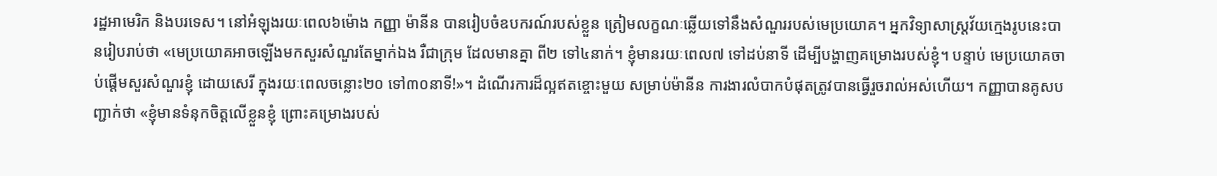រដ្ឋអាមេរិក និងបរទេស។ នៅអំឡុងរយៈពេល៦ម៉ោង កញ្ញា ម៉ានីន បានរៀបចំឧបករណ៍របស់ខ្លួន ត្រៀមលក្ខណៈឆ្លើយទៅនឹងសំណួររបស់មេប្រយោគ។ អ្នកវិទ្យាសាស្រ្តវ័យក្មេងរូបនេះបានរៀបរាប់ថា «មេប្រយោគអាចឡើងមកសួរសំណួរតែម្នាក់ឯង រឺជាក្រុម ដែលមានគ្នា ពី២ ទៅ៤នាក់។ ខ្ញុំមានរយៈពេល៧ ទៅដប់នាទី ដើម្បីបង្ហាញគម្រោងរបស់ខ្ញុំ។ បន្ទាប់ មេប្រយោគចាប់ផ្តើមសួរសំណួរខ្ញុំ ដោយសេរី ក្នុងរយៈពេលចន្លោះ២០ ទៅ៣០នាទី!»។ ដំណើរការដ៏ល្អឥតខ្ចោះមួយ សម្រាប់ម៉ានីន ការងារលំបាកបំផុតត្រូវបានធ្វើរួចរាល់អស់ហើយ។ កញ្ញាបានគូសបញ្ជាក់ថា «ខ្ញុំមានទំនុកចិត្តលើខ្លួនខ្ញុំ ព្រោះគម្រោងរបស់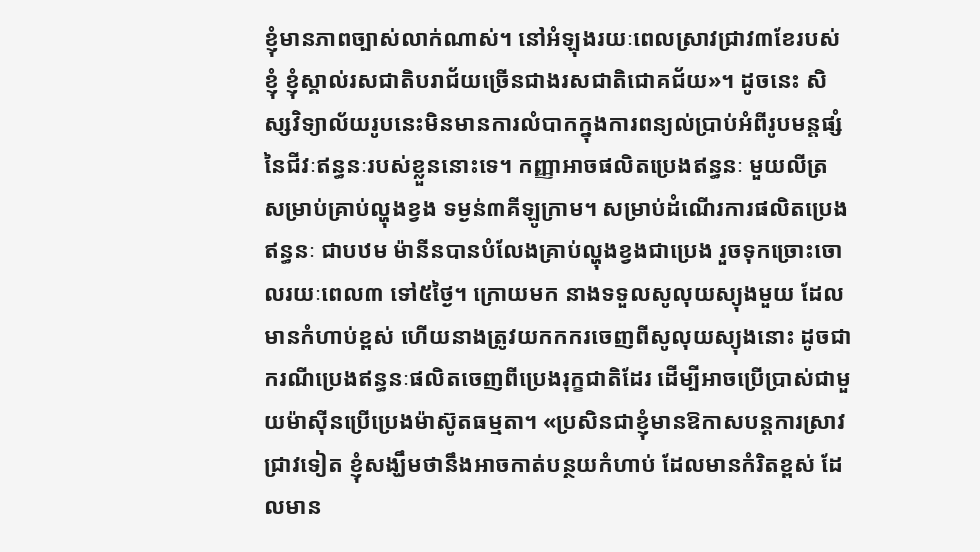ខ្ញុំមានភាពច្បាស់លាក់ណាស់។ នៅអំឡុងរយៈពេលស្រាវជ្រាវ៣ខែរបស់ខ្ញុំ ខ្ញុំស្គាល់រសជាតិបរាជ័យច្រើនជាងរសជាតិជោគជ័យ»។ ដូចនេះ សិស្សវិទ្យាល័យរូបនេះមិនមានការលំបាកក្នុងការពន្យល់ប្រាប់អំពីរូបមន្តផ្សំនៃជីវៈឥន្ធនៈរបស់ខ្លួននោះទេ។ កញ្ញាអាចផលិតប្រេងឥន្ធនៈ មួយលីត្រ សម្រាប់គ្រាប់ល្ហុងខ្វង ទម្ងន់៣គីឡូក្រាម។ សម្រាប់ដំណើរការផលិតប្រេងឥន្ធនៈ ជាបឋម ម៉ានីនបានបំលែងគ្រាប់ល្ហុងខ្វងជាប្រេង រួចទុកច្រោះចោលរយៈពេល៣ ទៅ៥ថ្ងៃ។ ក្រោយមក នាងទទួលសូលុយស្យុងមួយ ដែលមានកំហាប់ខ្ពស់ ហើយនាងត្រូវយកកករចេញពីសូលុយស្យុងនោះ ដូចជាករណីប្រេងឥន្ធនៈផលិតចេញពីប្រេងរុក្ខជាតិដែរ ដើម្បីអាចប្រើប្រាស់ជាមួយម៉ាស៊ីនប្រើប្រេងម៉ាស៊ូតធម្មតា។ «ប្រសិនជាខ្ញុំមានឱកាសបន្តការស្រាវជ្រាវទៀត ខ្ញុំសង្ឃឹមថានឹងអាចកាត់បន្ថយកំហាប់ ដែលមានកំរិតខ្ពស់ ដែលមាន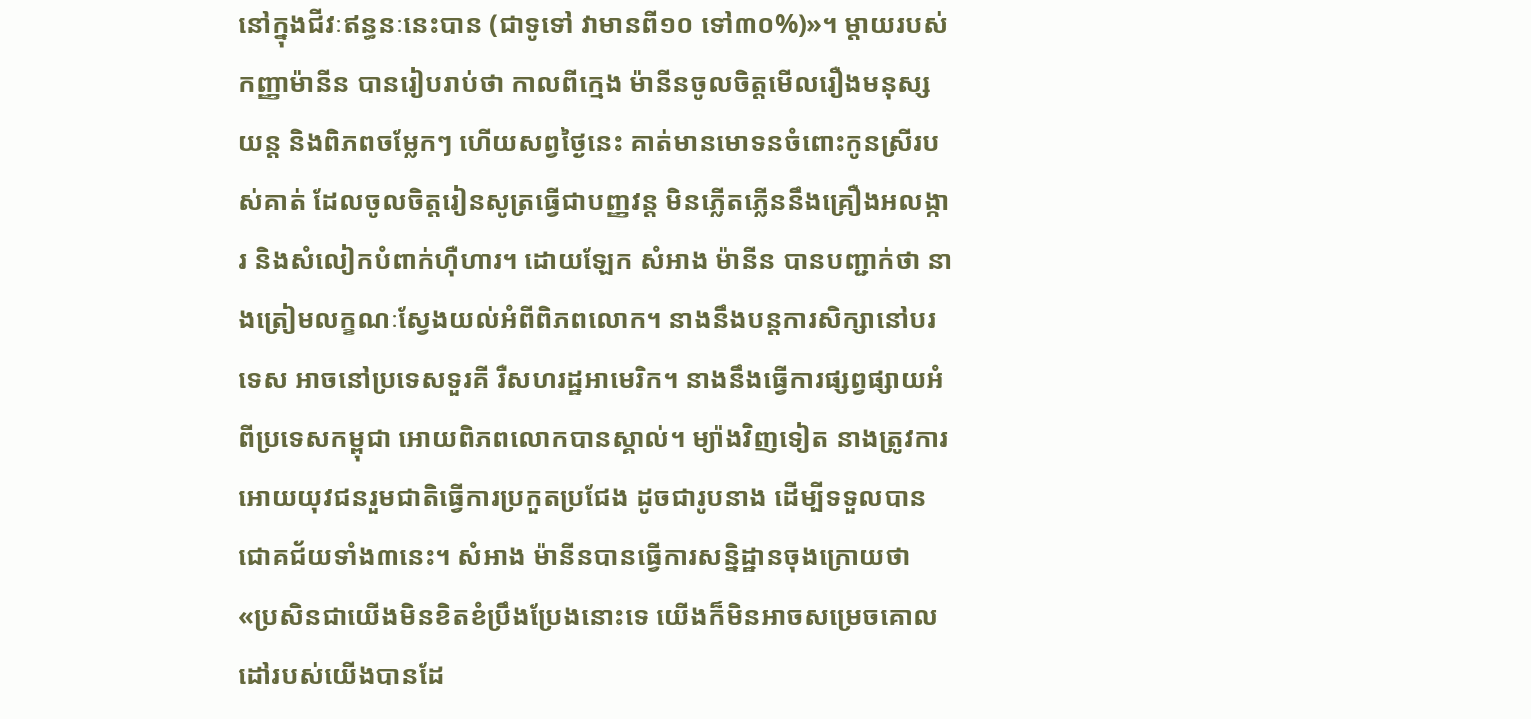នៅក្នុងជីវៈឥន្ធនៈនេះបាន (ជាទូទៅ វាមានពី១០ ទៅ៣០%)»។ ម្តាយរបស់កញ្ញាម៉ានីន បានរៀបរាប់ថា កាលពីក្មេង ម៉ានីនចូលចិត្តមើលរឿងមនុស្សយន្ត និងពិភពចម្លែកៗ ហើយសព្វថ្ងៃនេះ គាត់មានមោទនចំពោះកូនស្រីរបស់គាត់ ដែលចូលចិត្តរៀនសូត្រធ្វើជាបញ្ញវន្ត មិនភ្លើតភ្លើននឹងគ្រឿងអលង្ការ និងសំលៀកបំពាក់ហ៊ឺហារ។ ដោយឡែក សំអាង ម៉ានីន បានបញ្ជាក់ថា នាងត្រៀមលក្ខណៈស្វែងយល់អំពីពិភពលោក។ នាងនឹងបន្តការសិក្សានៅបរទេស អាចនៅប្រទេសទួរគី រឺសហរដ្ឋអាមេរិក។ នាងនឹងធ្វើការផ្សព្វផ្សាយអំពីប្រទេសកម្ពុជា អោយពិភពលោកបានស្គាល់។ ម្យ៉ាងវិញទៀត នាងត្រូវការអោយយុវជនរួមជាតិធ្វើការប្រកួតប្រជែង ដូចជារូបនាង ដើម្បីទទួលបានជោគជ័យទាំង៣នេះ។ សំអាង ម៉ានីនបានធ្វើការសន្និដ្ឋានចុងក្រោយថា «ប្រសិនជាយើងមិនខិតខំប្រឹងប្រែងនោះទេ យើងក៏មិនអាចសម្រេចគោលដៅរបស់យើងបានដែ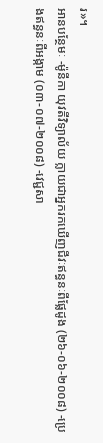រ»។
អានបន្ថែមៈ -ម៉ូនីកា យុវតីវិទ្យាល័យ ក្លាយជាអ្នករកឃើញជីវៈឥន្ធនៈពីផ្លែដូង (២៦-០៦-២០០៨) -ប្រេងឥន្ធនៈពីអង្កាម (០៣-០៧-២០០៨) -វេជ្ជសា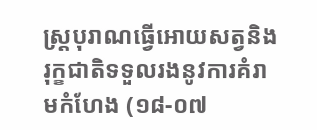ស្ត្របុរាណធ្វើអោយសត្វនិងរុក្ខជាតិទទួលរងនូវការគំរាមកំហែង (១៨-០៧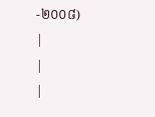-២០០៨)
|
|
|